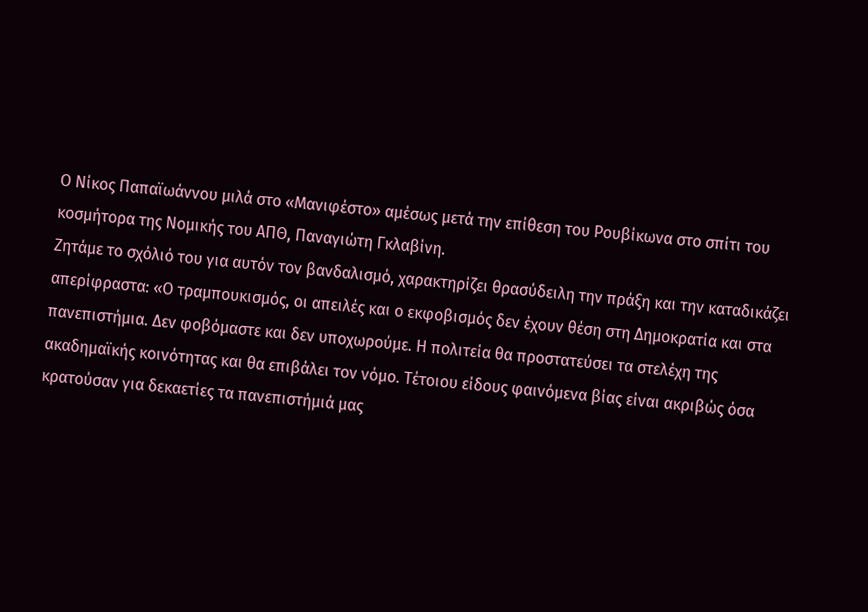Ο Νίκος Παπαϊωάννου μιλά στο «Μανιφέστο» αμέσως μετά την επίθεση του Ρουβίκωνα στο σπίτι του κοσμήτορα της Νομικής του ΑΠΘ, Παναγιώτη Γκλαβίνη.
Ζητάμε το σχόλιό του για αυτόν τον βανδαλισμό, χαρακτηρίζει θρασύδειλη την πράξη και την καταδικάζει απερίφραστα: «Ο τραμπουκισμός, οι απειλές και ο εκφοβισμός δεν έχουν θέση στη Δημοκρατία και στα πανεπιστήμια. Δεν φοβόμαστε και δεν υποχωρούμε. Η πολιτεία θα προστατεύσει τα στελέχη της ακαδημαϊκής κοινότητας και θα επιβάλει τον νόμο. Τέτοιου είδους φαινόμενα βίας είναι ακριβώς όσα κρατούσαν για δεκαετίες τα πανεπιστήμιά μας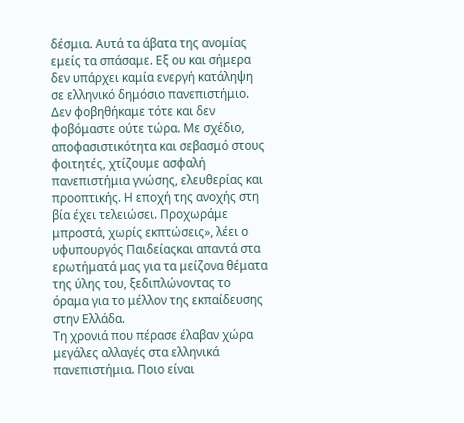δέσμια. Αυτά τα άβατα της ανομίας εμείς τα σπάσαμε. Εξ ου και σήμερα δεν υπάρχει καμία ενεργή κατάληψη σε ελληνικό δημόσιο πανεπιστήμιο. Δεν φοβηθήκαμε τότε και δεν φοβόμαστε ούτε τώρα. Με σχέδιο, αποφασιστικότητα και σεβασμό στους φοιτητές, χτίζουμε ασφαλή πανεπιστήμια γνώσης, ελευθερίας και προοπτικής. Η εποχή της ανοχής στη βία έχει τελειώσει. Προχωράμε μπροστά, χωρίς εκπτώσεις», λέει ο υφυπουργός Παιδείαςκαι απαντά στα ερωτήματά μας για τα μείζονα θέματα της ύλης του, ξεδιπλώνοντας το όραμα για το μέλλον της εκπαίδευσης στην Ελλάδα.
Τη χρονιά που πέρασε έλαβαν χώρα μεγάλες αλλαγές στα ελληνικά πανεπιστήμια. Ποιο είναι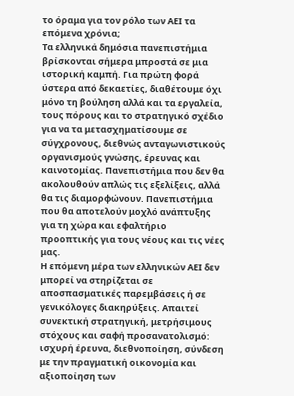το όραμα για τον ρόλο των ΑΕΙ τα επόμενα χρόνια;
Τα ελληνικά δημόσια πανεπιστήμια βρίσκονται σήμερα μπροστά σε μια ιστορική καμπή. Για πρώτη φορά ύστερα από δεκαετίες, διαθέτουμε όχι μόνο τη βούληση αλλά και τα εργαλεία, τους πόρους και το στρατηγικό σχέδιο για να τα μετασχηματίσουμε σε σύγχρονους, διεθνώς ανταγωνιστικούς οργανισμούς γνώσης, έρευνας και καινοτομίας. Πανεπιστήμια που δεν θα ακολουθούν απλώς τις εξελίξεις, αλλά θα τις διαμορφώνουν. Πανεπιστήμια που θα αποτελούν μοχλό ανάπτυξης για τη χώρα και εφαλτήριο προοπτικής για τους νέους και τις νέες μας.
Η επόμενη μέρα των ελληνικών ΑΕΙ δεν μπορεί να στηρίζεται σε αποσπασματικές παρεμβάσεις ή σε γενικόλογες διακηρύξεις. Απαιτεί συνεκτική στρατηγική, μετρήσιμους στόχους και σαφή προσανατολισμό: ισχυρή έρευνα, διεθνοποίηση, σύνδεση με την πραγματική οικονομία και αξιοποίηση των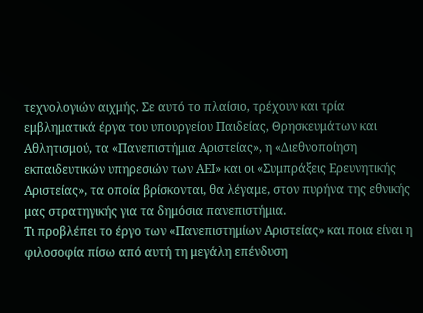τεχνολογιών αιχμής. Σε αυτό το πλαίσιο, τρέχουν και τρία εμβληματικά έργα του υπουργείου Παιδείας, Θρησκευμάτων και Αθλητισμού, τα «Πανεπιστήμια Αριστείας», η «Διεθνοποίηση εκπαιδευτικών υπηρεσιών των ΑΕΙ» και οι «Συμπράξεις Ερευνητικής Αριστείας», τα οποία βρίσκονται, θα λέγαμε, στον πυρήνα της εθνικής μας στρατηγικής για τα δημόσια πανεπιστήμια.
Τι προβλέπει το έργο των «Πανεπιστημίων Αριστείας» και ποια είναι η φιλοσοφία πίσω από αυτή τη μεγάλη επένδυση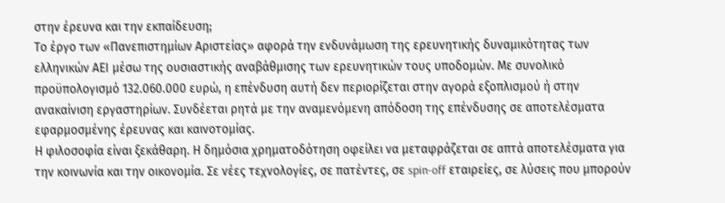στην έρευνα και την εκπαίδευση;
Το έργο των «Πανεπιστημίων Αριστείας» αφορά την ενδυνάμωση της ερευνητικής δυναμικότητας των ελληνικών ΑΕΙ μέσω της ουσιαστικής αναβάθμισης των ερευνητικών τους υποδομών. Με συνολικό προϋπολογισμό 132.060.000 ευρώ, η επένδυση αυτή δεν περιορίζεται στην αγορά εξοπλισμού ή στην ανακαίνιση εργαστηρίων. Συνδέεται ρητά με την αναμενόμενη απόδοση της επένδυσης σε αποτελέσματα εφαρμοσμένης έρευνας και καινοτομίας.
Η φιλοσοφία είναι ξεκάθαρη. Η δημόσια χρηματοδότηση οφείλει να μεταφράζεται σε απτά αποτελέσματα για την κοινωνία και την οικονομία. Σε νέες τεχνολογίες, σε πατέντες, σε spin-off εταιρείες, σε λύσεις που μπορούν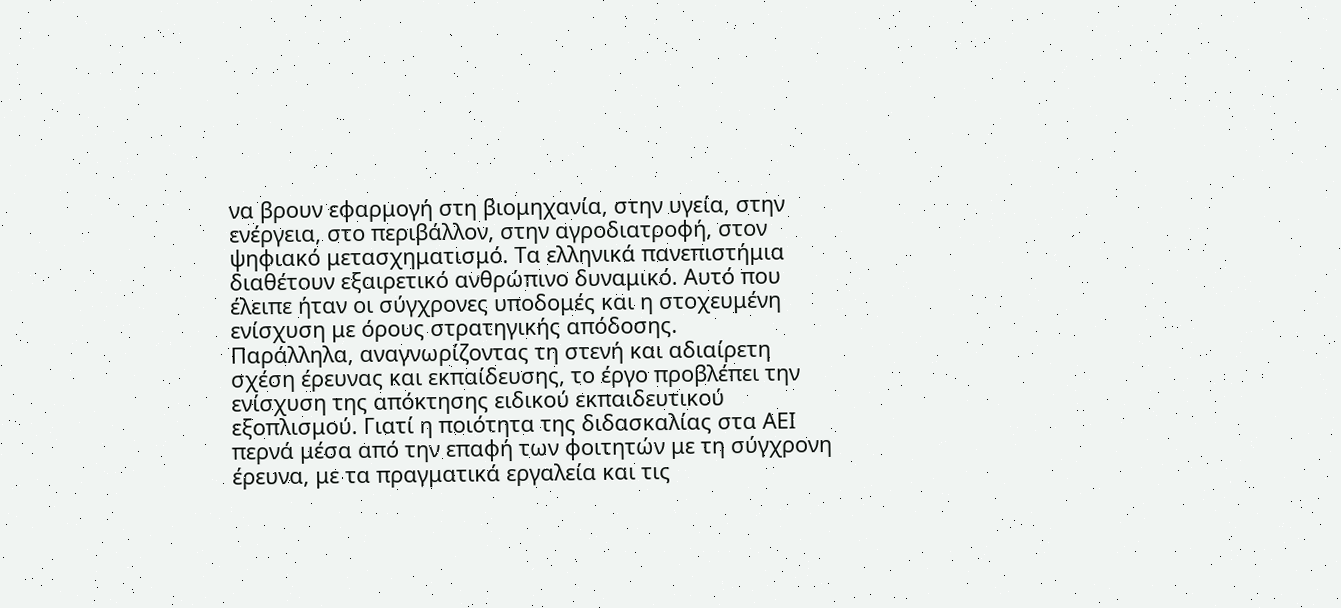να βρουν εφαρμογή στη βιομηχανία, στην υγεία, στην ενέργεια, στο περιβάλλον, στην αγροδιατροφή, στον ψηφιακό μετασχηματισμό. Τα ελληνικά πανεπιστήμια διαθέτουν εξαιρετικό ανθρώπινο δυναμικό. Αυτό που έλειπε ήταν οι σύγχρονες υποδομές και η στοχευμένη ενίσχυση με όρους στρατηγικής απόδοσης.
Παράλληλα, αναγνωρίζοντας τη στενή και αδιαίρετη σχέση έρευνας και εκπαίδευσης, το έργο προβλέπει την ενίσχυση της απόκτησης ειδικού εκπαιδευτικού εξοπλισμού. Γιατί η ποιότητα της διδασκαλίας στα ΑΕΙ περνά μέσα από την επαφή των φοιτητών με τη σύγχρονη έρευνα, με τα πραγματικά εργαλεία και τις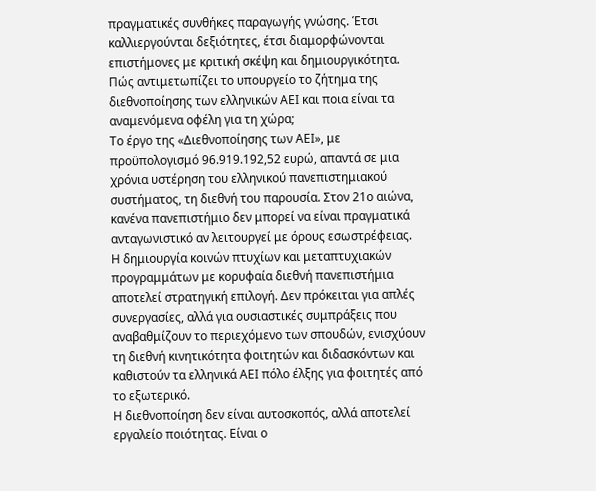πραγματικές συνθήκες παραγωγής γνώσης. Έτσι καλλιεργούνται δεξιότητες, έτσι διαμορφώνονται επιστήμονες με κριτική σκέψη και δημιουργικότητα.
Πώς αντιμετωπίζει το υπουργείο το ζήτημα της διεθνοποίησης των ελληνικών ΑΕΙ και ποια είναι τα αναμενόμενα οφέλη για τη χώρα;
Το έργο της «Διεθνοποίησης των ΑΕΙ», με προϋπολογισμό 96.919.192,52 ευρώ, απαντά σε μια χρόνια υστέρηση του ελληνικού πανεπιστημιακού συστήματος, τη διεθνή του παρουσία. Στον 21ο αιώνα, κανένα πανεπιστήμιο δεν μπορεί να είναι πραγματικά ανταγωνιστικό αν λειτουργεί με όρους εσωστρέφειας.
Η δημιουργία κοινών πτυχίων και μεταπτυχιακών προγραμμάτων με κορυφαία διεθνή πανεπιστήμια αποτελεί στρατηγική επιλογή. Δεν πρόκειται για απλές συνεργασίες, αλλά για ουσιαστικές συμπράξεις που αναβαθμίζουν το περιεχόμενο των σπουδών, ενισχύουν τη διεθνή κινητικότητα φοιτητών και διδασκόντων και καθιστούν τα ελληνικά ΑΕΙ πόλο έλξης για φοιτητές από το εξωτερικό.
Η διεθνοποίηση δεν είναι αυτοσκοπός, αλλά αποτελεί εργαλείο ποιότητας. Είναι ο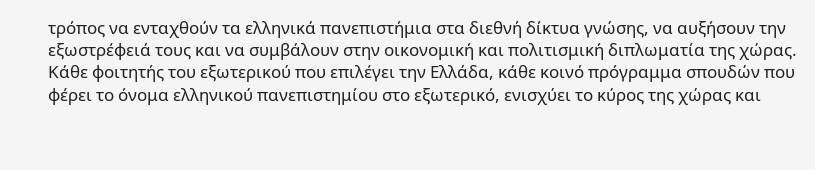τρόπος να ενταχθούν τα ελληνικά πανεπιστήμια στα διεθνή δίκτυα γνώσης, να αυξήσουν την εξωστρέφειά τους και να συμβάλουν στην οικονομική και πολιτισμική διπλωματία της χώρας. Κάθε φοιτητής του εξωτερικού που επιλέγει την Ελλάδα, κάθε κοινό πρόγραμμα σπουδών που φέρει το όνομα ελληνικού πανεπιστημίου στο εξωτερικό, ενισχύει το κύρος της χώρας και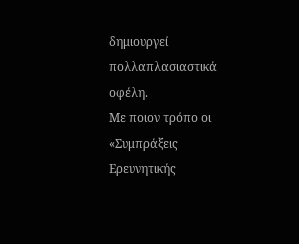δημιουργεί πολλαπλασιαστικά οφέλη.
Με ποιον τρόπο οι «Συμπράξεις Ερευνητικής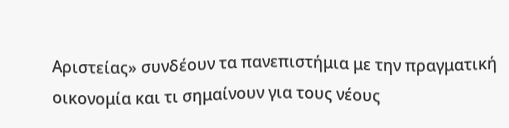Αριστείας» συνδέουν τα πανεπιστήμια με την πραγματική οικονομία και τι σημαίνουν για τους νέους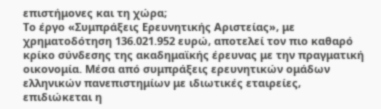επιστήμονες και τη χώρα;
Το έργο «Συμπράξεις Ερευνητικής Αριστείας», με χρηματοδότηση 136.021.952 ευρώ, αποτελεί τον πιο καθαρό κρίκο σύνδεσης της ακαδημαϊκής έρευνας με την πραγματική οικονομία. Μέσα από συμπράξεις ερευνητικών ομάδων ελληνικών πανεπιστημίων με ιδιωτικές εταιρείες, επιδιώκεται η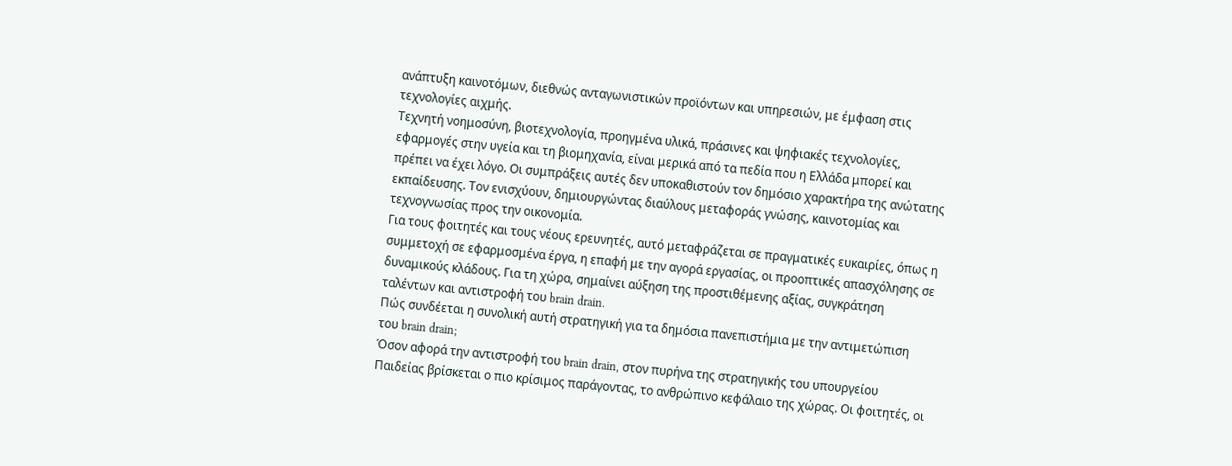ανάπτυξη καινοτόμων, διεθνώς ανταγωνιστικών προϊόντων και υπηρεσιών, με έμφαση στις τεχνολογίες αιχμής.
Τεχνητή νοημοσύνη, βιοτεχνολογία, προηγμένα υλικά, πράσινες και ψηφιακές τεχνολογίες, εφαρμογές στην υγεία και τη βιομηχανία, είναι μερικά από τα πεδία που η Ελλάδα μπορεί και πρέπει να έχει λόγο. Οι συμπράξεις αυτές δεν υποκαθιστούν τον δημόσιο χαρακτήρα της ανώτατης εκπαίδευσης. Τον ενισχύουν, δημιουργώντας διαύλους μεταφοράς γνώσης, καινοτομίας και τεχνογνωσίας προς την οικονομία.
Για τους φοιτητές και τους νέους ερευνητές, αυτό μεταφράζεται σε πραγματικές ευκαιρίες, όπως η συμμετοχή σε εφαρμοσμένα έργα, η επαφή με την αγορά εργασίας, οι προοπτικές απασχόλησης σε δυναμικούς κλάδους. Για τη χώρα, σημαίνει αύξηση της προστιθέμενης αξίας, συγκράτηση ταλέντων και αντιστροφή του brain drain.
Πώς συνδέεται η συνολική αυτή στρατηγική για τα δημόσια πανεπιστήμια με την αντιμετώπιση του brain drain;
Όσον αφορά την αντιστροφή του brain drain, στον πυρήνα της στρατηγικής του υπουργείου Παιδείας βρίσκεται ο πιο κρίσιμος παράγοντας, το ανθρώπινο κεφάλαιο της χώρας. Οι φοιτητές, οι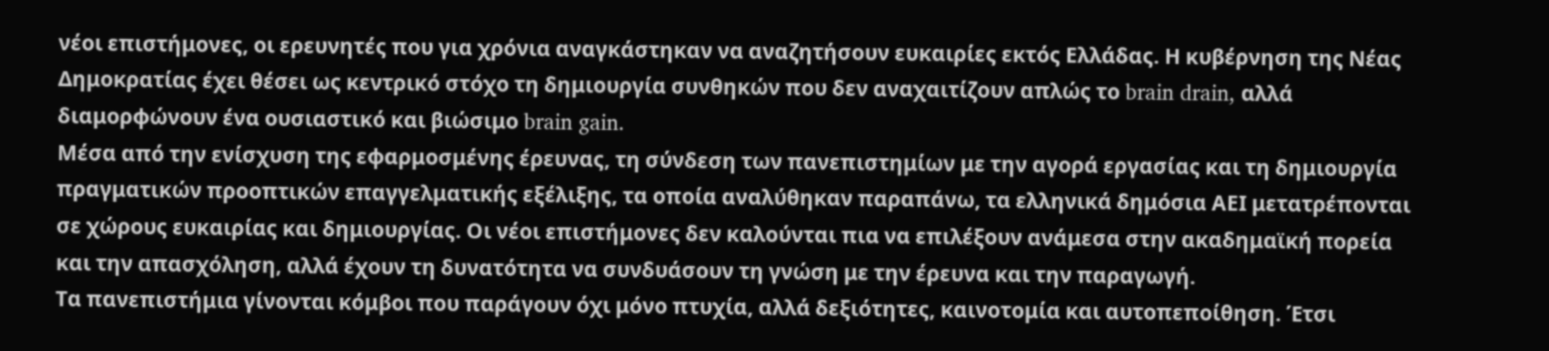νέοι επιστήμονες, οι ερευνητές που για χρόνια αναγκάστηκαν να αναζητήσουν ευκαιρίες εκτός Ελλάδας. Η κυβέρνηση της Νέας Δημοκρατίας έχει θέσει ως κεντρικό στόχο τη δημιουργία συνθηκών που δεν αναχαιτίζουν απλώς το brain drain, αλλά διαμορφώνουν ένα ουσιαστικό και βιώσιμο brain gain.
Μέσα από την ενίσχυση της εφαρμοσμένης έρευνας, τη σύνδεση των πανεπιστημίων με την αγορά εργασίας και τη δημιουργία πραγματικών προοπτικών επαγγελματικής εξέλιξης, τα οποία αναλύθηκαν παραπάνω, τα ελληνικά δημόσια ΑΕΙ μετατρέπονται σε χώρους ευκαιρίας και δημιουργίας. Οι νέοι επιστήμονες δεν καλούνται πια να επιλέξουν ανάμεσα στην ακαδημαϊκή πορεία και την απασχόληση, αλλά έχουν τη δυνατότητα να συνδυάσουν τη γνώση με την έρευνα και την παραγωγή.
Τα πανεπιστήμια γίνονται κόμβοι που παράγουν όχι μόνο πτυχία, αλλά δεξιότητες, καινοτομία και αυτοπεποίθηση. Έτσι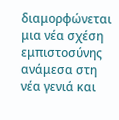διαμορφώνεται μια νέα σχέση εμπιστοσύνης ανάμεσα στη νέα γενιά και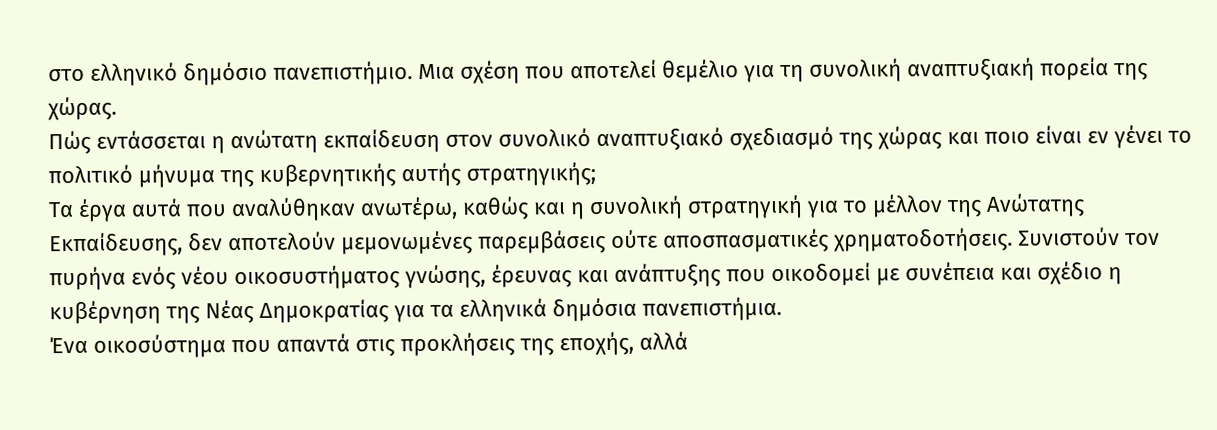στο ελληνικό δημόσιο πανεπιστήμιο. Μια σχέση που αποτελεί θεμέλιο για τη συνολική αναπτυξιακή πορεία της χώρας.
Πώς εντάσσεται η ανώτατη εκπαίδευση στον συνολικό αναπτυξιακό σχεδιασμό της χώρας και ποιο είναι εν γένει το πολιτικό μήνυμα της κυβερνητικής αυτής στρατηγικής;
Τα έργα αυτά που αναλύθηκαν ανωτέρω, καθώς και η συνολική στρατηγική για το μέλλον της Ανώτατης Εκπαίδευσης, δεν αποτελούν μεμονωμένες παρεμβάσεις ούτε αποσπασματικές χρηματοδοτήσεις. Συνιστούν τον πυρήνα ενός νέου οικοσυστήματος γνώσης, έρευνας και ανάπτυξης που οικοδομεί με συνέπεια και σχέδιο η κυβέρνηση της Νέας Δημοκρατίας για τα ελληνικά δημόσια πανεπιστήμια.
Ένα οικοσύστημα που απαντά στις προκλήσεις της εποχής, αλλά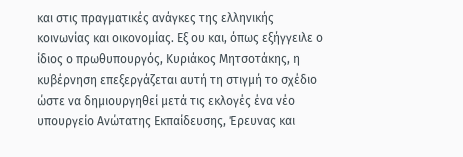και στις πραγματικές ανάγκες της ελληνικής κοινωνίας και οικονομίας. Εξ ου και, όπως εξήγγειλε ο ίδιος ο πρωθυπουργός, Κυριάκος Μητσοτάκης, η κυβέρνηση επεξεργάζεται αυτή τη στιγμή το σχέδιο ώστε να δημιουργηθεί μετά τις εκλογές ένα νέο υπουργείο Ανώτατης Εκπαίδευσης, Έρευνας και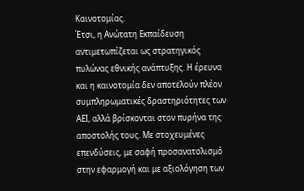Καινοτομίας.
Έτσι, η Ανώτατη Εκπαίδευση αντιμετωπίζεται ως στρατηγικός πυλώνας εθνικής ανάπτυξης. Η έρευνα και η καινοτομία δεν αποτελούν πλέον συμπληρωματικές δραστηριότητες των ΑΕΙ, αλλά βρίσκονται στον πυρήνα της αποστολής τους. Με στοχευμένες επενδύσεις, με σαφή προσανατολισμό στην εφαρμογή και με αξιολόγηση των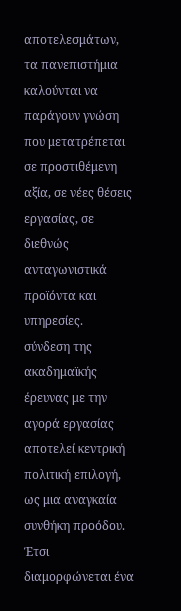αποτελεσμάτων, τα πανεπιστήμια καλούνται να παράγουν γνώση που μετατρέπεται σε προστιθέμενη αξία, σε νέες θέσεις εργασίας, σε διεθνώς ανταγωνιστικά προϊόντα και υπηρεσίες.
σύνδεση της ακαδημαϊκής έρευνας με την αγορά εργασίας αποτελεί κεντρική πολιτική επιλογή, ως μια αναγκαία συνθήκη προόδου. Έτσι διαμορφώνεται ένα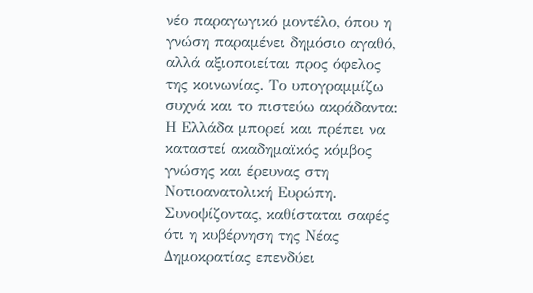νέο παραγωγικό μοντέλο, όπου η γνώση παραμένει δημόσιο αγαθό, αλλά αξιοποιείται προς όφελος της κοινωνίας. Το υπογραμμίζω συχνά και το πιστεύω ακράδαντα: Η Ελλάδα μπορεί και πρέπει να καταστεί ακαδημαϊκός κόμβος γνώσης και έρευνας στη Νοτιοανατολική Ευρώπη.
Συνοψίζοντας, καθίσταται σαφές ότι η κυβέρνηση της Νέας Δημοκρατίας επενδύει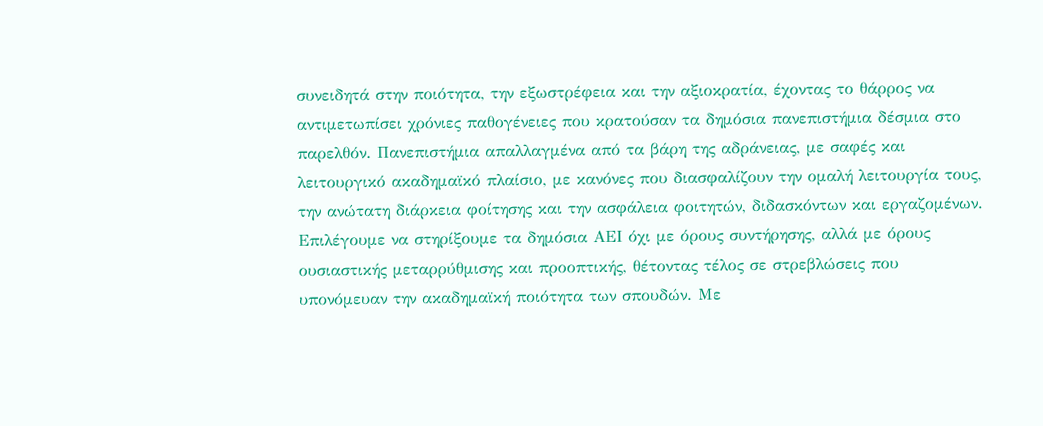συνειδητά στην ποιότητα, την εξωστρέφεια και την αξιοκρατία, έχοντας το θάρρος να αντιμετωπίσει χρόνιες παθογένειες που κρατούσαν τα δημόσια πανεπιστήμια δέσμια στο παρελθόν. Πανεπιστήμια απαλλαγμένα από τα βάρη της αδράνειας, με σαφές και λειτουργικό ακαδημαϊκό πλαίσιο, με κανόνες που διασφαλίζουν την ομαλή λειτουργία τους, την ανώτατη διάρκεια φοίτησης και την ασφάλεια φοιτητών, διδασκόντων και εργαζομένων.
Επιλέγουμε να στηρίξουμε τα δημόσια ΑΕΙ όχι με όρους συντήρησης, αλλά με όρους ουσιαστικής μεταρρύθμισης και προοπτικής, θέτοντας τέλος σε στρεβλώσεις που υπονόμευαν την ακαδημαϊκή ποιότητα των σπουδών. Με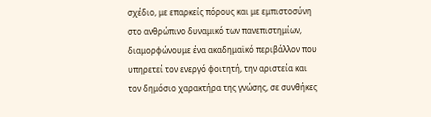σχέδιο, με επαρκείς πόρους και με εμπιστοσύνη στο ανθρώπινο δυναμικό των πανεπιστημίων, διαμορφώνουμε ένα ακαδημαϊκό περιβάλλον που υπηρετεί τον ενεργό φοιτητή, την αριστεία και τον δημόσιο χαρακτήρα της γνώσης, σε συνθήκες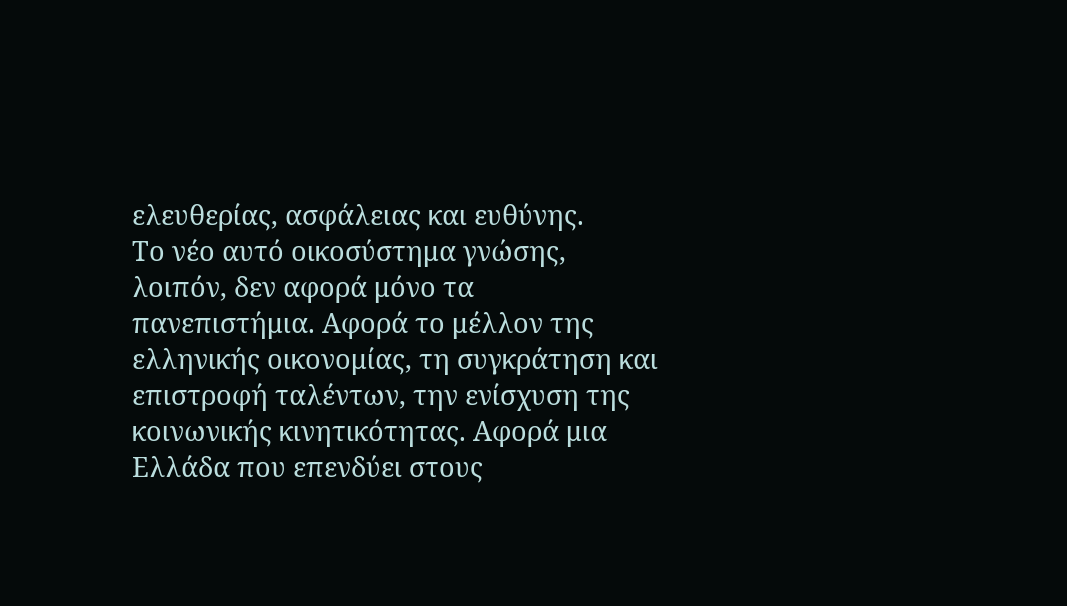ελευθερίας, ασφάλειας και ευθύνης.
Το νέο αυτό οικοσύστημα γνώσης, λοιπόν, δεν αφορά μόνο τα πανεπιστήμια. Αφορά το μέλλον της ελληνικής οικονομίας, τη συγκράτηση και επιστροφή ταλέντων, την ενίσχυση της κοινωνικής κινητικότητας. Αφορά μια Ελλάδα που επενδύει στους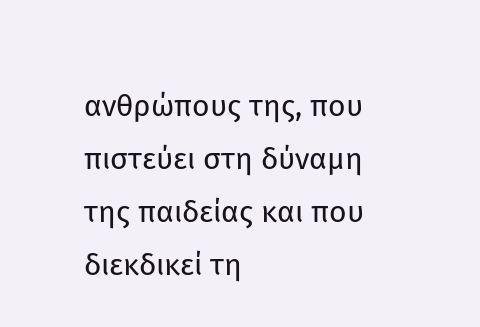ανθρώπους της, που πιστεύει στη δύναμη της παιδείας και που διεκδικεί τη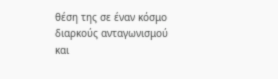θέση της σε έναν κόσμο διαρκούς ανταγωνισμού και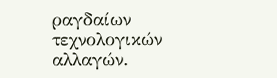ραγδαίων τεχνολογικών αλλαγών.